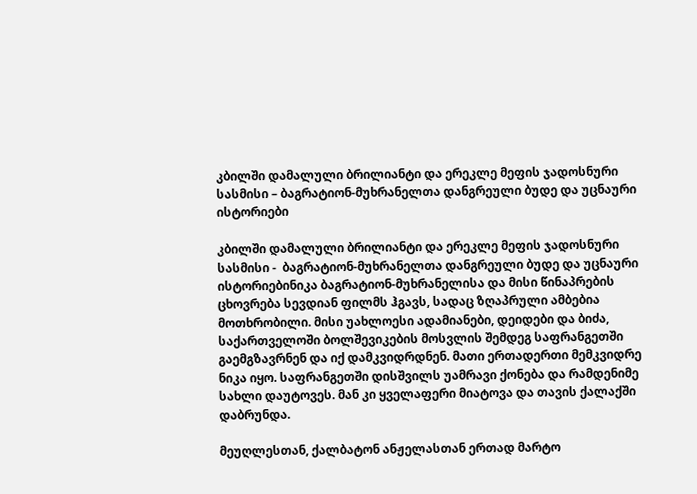კბილში დამალული ბრილიანტი და ერეკლე მეფის ჯადოსნური სასმისი – ბაგრატიონ-მუხრანელთა დანგრეული ბუდე და უცნაური ისტორიები

კბილში დამალული ბრილიანტი და ერეკლე მეფის ჯადოსნური სასმისი -  ბაგრატიონ-მუხრანელთა დანგრეული ბუდე და უცნაური ისტორიებინიკა ბაგრატიონ-მუხრანელისა და მისი წინაპრების ცხოვრება სევდიან ფილმს ჰგავს, სადაც ზღაპრული ამბებია მოთხრობილი. მისი უახლოესი ადამიანები, დეიდები და ბიძა, საქართველოში ბოლშევიკების მოსვლის შემდეგ საფრანგეთში გაემგზავრნენ და იქ დამკვიდრდნენ. მათი ერთადერთი მემკვიდრე ნიკა იყო. საფრანგეთში დისშვილს უამრავი ქონება და რამდენიმე სახლი დაუტოვეს. მან კი ყველაფერი მიატოვა და თავის ქალაქში დაბრუნდა.

მეუღლესთან, ქალბატონ ანჟელასთან ერთად მარტო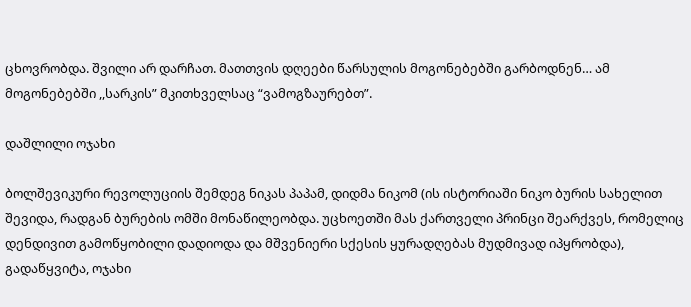ცხოვრობდა. შვილი არ დარჩათ. მათთვის დღეები წარსულის მოგონებებში გარბოდნენ… ამ მოგონებებში ,,სარკის” მკითხველსაც “ვამოგზაურებთ”.

დაშლილი ოჯახი

ბოლშევიკური რევოლუციის შემდეგ ნიკას პაპამ, დიდმა ნიკომ (ის ისტორიაში ნიკო ბურის სახელით შევიდა, რადგან ბურების ომში მონაწილეობდა. უცხოეთში მას ქართველი პრინცი შეარქვეს, რომელიც დენდივით გამოწყობილი დადიოდა და მშვენიერი სქესის ყურადღებას მუდმივად იპყრობდა), გადაწყვიტა, ოჯახი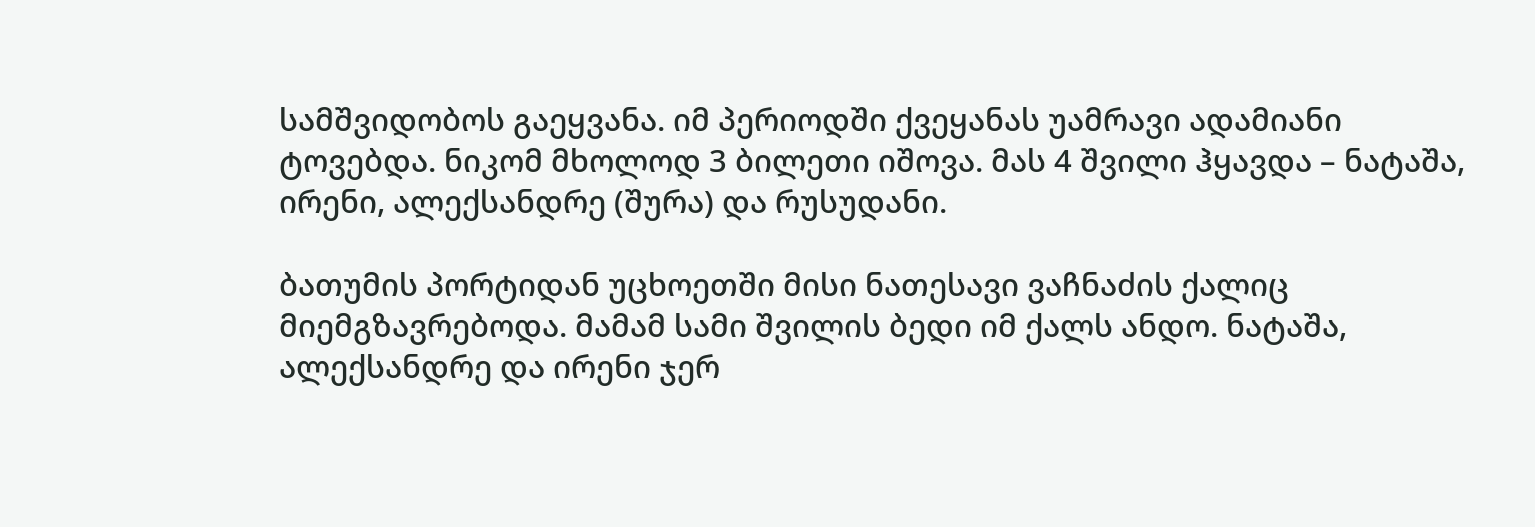სამშვიდობოს გაეყვანა. იმ პერიოდში ქვეყანას უამრავი ადამიანი ტოვებდა. ნიკომ მხოლოდ 3 ბილეთი იშოვა. მას 4 შვილი ჰყავდა – ნატაშა, ირენი, ალექსანდრე (შურა) და რუსუდანი.

ბათუმის პორტიდან უცხოეთში მისი ნათესავი ვაჩნაძის ქალიც მიემგზავრებოდა. მამამ სამი შვილის ბედი იმ ქალს ანდო. ნატაშა, ალექსანდრე და ირენი ჯერ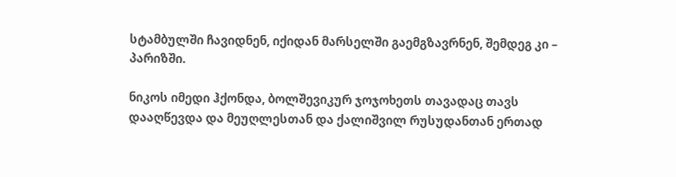სტამბულში ჩავიდნენ, იქიდან მარსელში გაემგზავრნენ, შემდეგ კი – პარიზში.

ნიკოს იმედი ჰქონდა, ბოლშევიკურ ჯოჯოხეთს თავადაც თავს დააღწევდა და მეუღლესთან და ქალიშვილ რუსუდანთან ერთად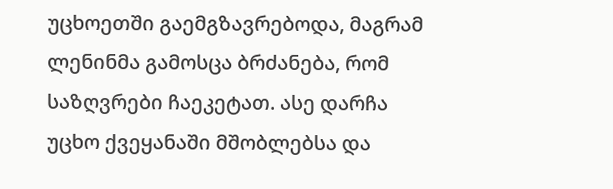უცხოეთში გაემგზავრებოდა, მაგრამ ლენინმა გამოსცა ბრძანება, რომ საზღვრები ჩაეკეტათ. ასე დარჩა უცხო ქვეყანაში მშობლებსა და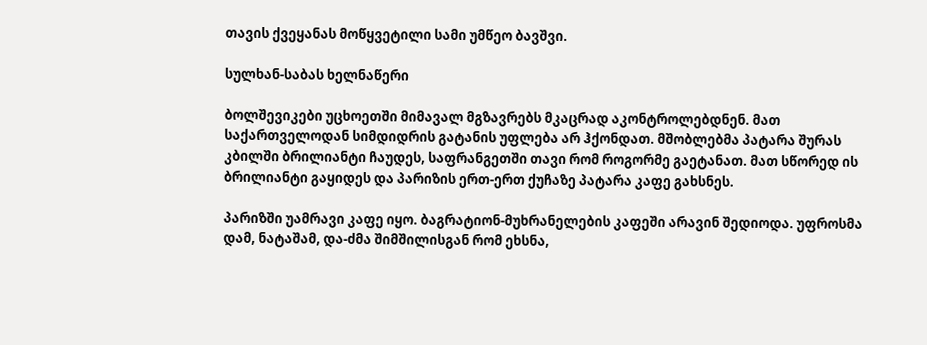თავის ქვეყანას მოწყვეტილი სამი უმწეო ბავშვი.

სულხან-საბას ხელნაწერი

ბოლშევიკები უცხოეთში მიმავალ მგზავრებს მკაცრად აკონტროლებდნენ. მათ საქართველოდან სიმდიდრის გატანის უფლება არ ჰქონდათ. მშობლებმა პატარა შურას კბილში ბრილიანტი ჩაუდეს, საფრანგეთში თავი რომ როგორმე გაეტანათ. მათ სწორედ ის ბრილიანტი გაყიდეს და პარიზის ერთ-ერთ ქუჩაზე პატარა კაფე გახსნეს.

პარიზში უამრავი კაფე იყო. ბაგრატიონ-მუხრანელების კაფეში არავინ შედიოდა. უფროსმა დამ, ნატაშამ, და-ძმა შიმშილისგან რომ ეხსნა,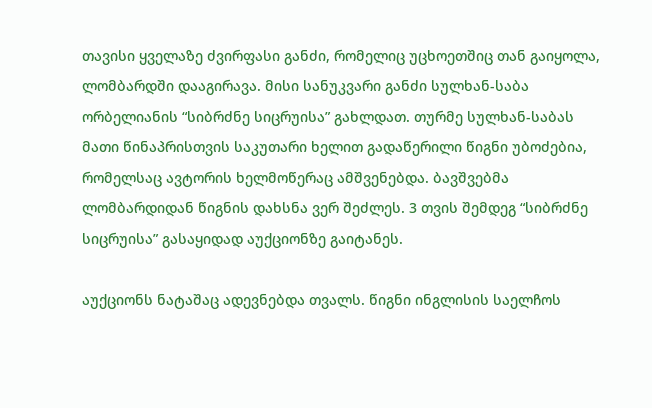თავისი ყველაზე ძვირფასი განძი, რომელიც უცხოეთშიც თან გაიყოლა, ლომბარდში დააგირავა. მისი სანუკვარი განძი სულხან-საბა ორბელიანის “სიბრძნე სიცრუისა” გახლდათ. თურმე სულხან-საბას მათი წინაპრისთვის საკუთარი ხელით გადაწერილი წიგნი უბოძებია, რომელსაც ავტორის ხელმოწერაც ამშვენებდა. ბავშვებმა ლომბარდიდან წიგნის დახსნა ვერ შეძლეს. 3 თვის შემდეგ “სიბრძნე სიცრუისა” გასაყიდად აუქციონზე გაიტანეს.

აუქციონს ნატაშაც ადევნებდა თვალს. წიგნი ინგლისის საელჩოს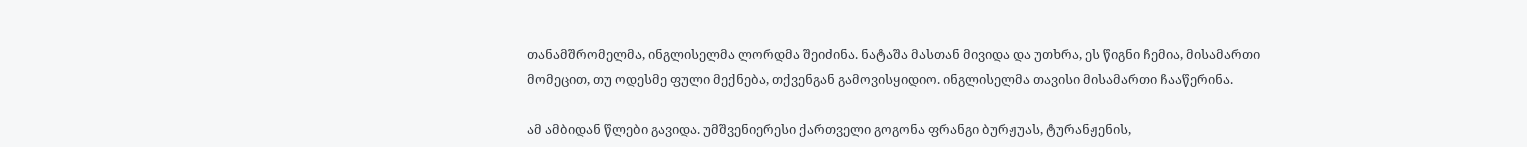თანამშრომელმა, ინგლისელმა ლორდმა შეიძინა. ნატაშა მასთან მივიდა და უთხრა, ეს წიგნი ჩემია, მისამართი მომეცით, თუ ოდესმე ფული მექნება, თქვენგან გამოვისყიდიო. ინგლისელმა თავისი მისამართი ჩააწერინა.

ამ ამბიდან წლები გავიდა. უმშვენიერესი ქართველი გოგონა ფრანგი ბურჟუას, ტურანჟენის,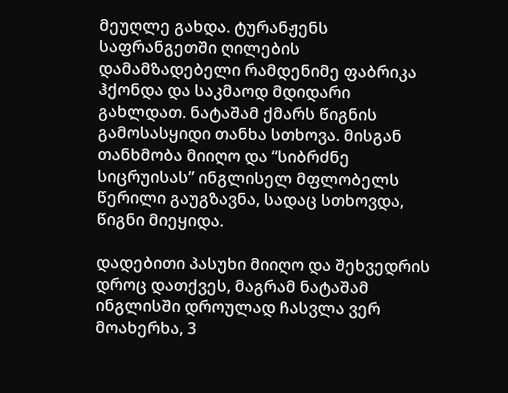მეუღლე გახდა. ტურანჟენს საფრანგეთში ღილების დამამზადებელი რამდენიმე ფაბრიკა ჰქონდა და საკმაოდ მდიდარი გახლდათ. ნატაშამ ქმარს წიგნის გამოსასყიდი თანხა სთხოვა. მისგან თანხმობა მიიღო და “სიბრძნე სიცრუისას” ინგლისელ მფლობელს წერილი გაუგზავნა, სადაც სთხოვდა, წიგნი მიეყიდა.

დადებითი პასუხი მიიღო და შეხვედრის დროც დათქვეს, მაგრამ ნატაშამ ინგლისში დროულად ჩასვლა ვერ მოახერხა, 3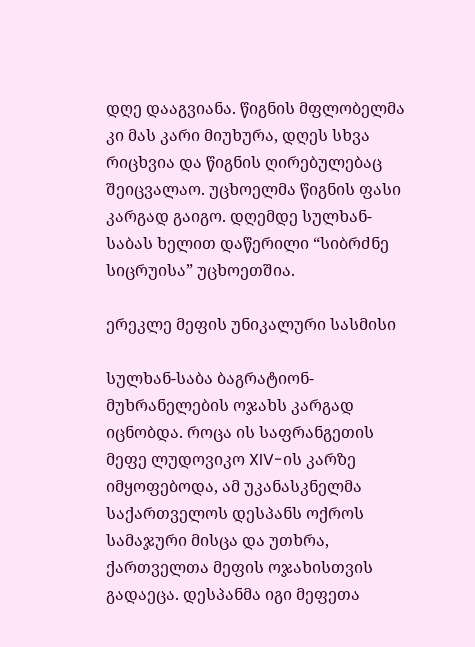დღე დააგვიანა. წიგნის მფლობელმა კი მას კარი მიუხურა, დღეს სხვა რიცხვია და წიგნის ღირებულებაც შეიცვალაო. უცხოელმა წიგნის ფასი კარგად გაიგო. დღემდე სულხან-საბას ხელით დაწერილი “სიბრძნე სიცრუისა” უცხოეთშია.

ერეკლე მეფის უნიკალური სასმისი

სულხან-საბა ბაგრატიონ-მუხრანელების ოჯახს კარგად იცნობდა. როცა ის საფრანგეთის მეფე ლუდოვიკო XIV-ის კარზე იმყოფებოდა, ამ უკანასკნელმა საქართველოს დესპანს ოქროს სამაჯური მისცა და უთხრა, ქართველთა მეფის ოჯახისთვის გადაეცა. დესპანმა იგი მეფეთა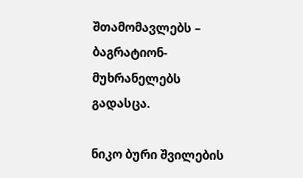შთამომავლებს – ბაგრატიონ-მუხრანელებს გადასცა.

ნიკო ბური შვილების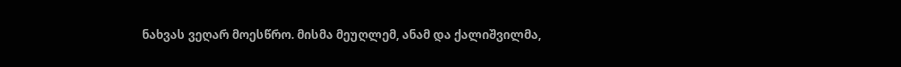ნახვას ვეღარ მოესწრო. მისმა მეუღლემ, ანამ და ქალიშვილმა,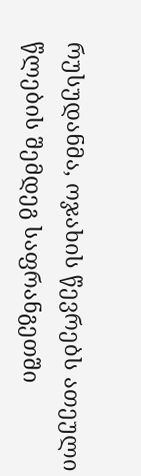რუსუდანმა, ოჯახის წევრებს ათეული წლების შემდეგ საფრანგეთში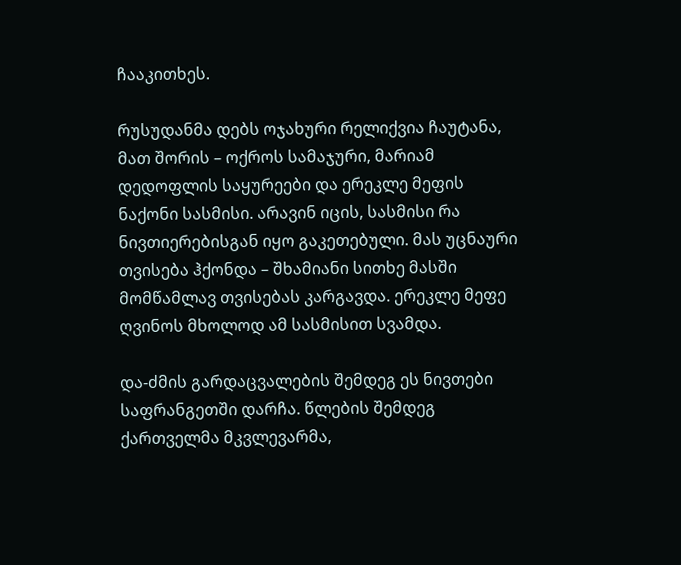ჩააკითხეს.

რუსუდანმა დებს ოჯახური რელიქვია ჩაუტანა, მათ შორის – ოქროს სამაჯური, მარიამ დედოფლის საყურეები და ერეკლე მეფის ნაქონი სასმისი. არავინ იცის, სასმისი რა ნივთიერებისგან იყო გაკეთებული. მას უცნაური თვისება ჰქონდა – შხამიანი სითხე მასში მომწამლავ თვისებას კარგავდა. ერეკლე მეფე ღვინოს მხოლოდ ამ სასმისით სვამდა.

და-ძმის გარდაცვალების შემდეგ ეს ნივთები საფრანგეთში დარჩა. წლების შემდეგ ქართველმა მკვლევარმა,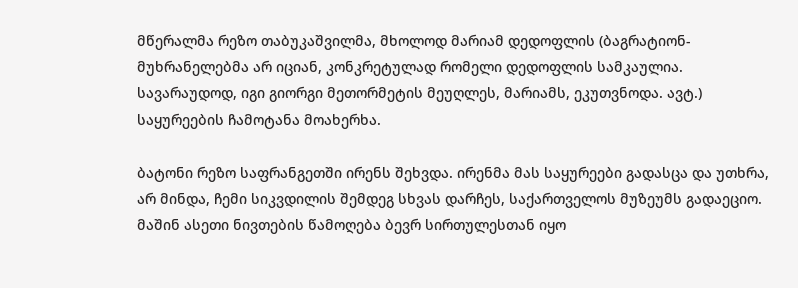მწერალმა რეზო თაბუკაშვილმა, მხოლოდ მარიამ დედოფლის (ბაგრატიონ-მუხრანელებმა არ იციან, კონკრეტულად რომელი დედოფლის სამკაულია. სავარაუდოდ, იგი გიორგი მეთორმეტის მეუღლეს, მარიამს, ეკუთვნოდა. ავტ.) საყურეების ჩამოტანა მოახერხა.

ბატონი რეზო საფრანგეთში ირენს შეხვდა. ირენმა მას საყურეები გადასცა და უთხრა, არ მინდა, ჩემი სიკვდილის შემდეგ სხვას დარჩეს, საქართველოს მუზეუმს გადაეციო. მაშინ ასეთი ნივთების წამოღება ბევრ სირთულესთან იყო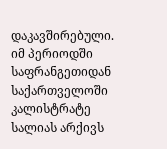დაკავშირებული. იმ პერიოდში საფრანგეთიდან საქართველოში კალისტრატე სალიას არქივს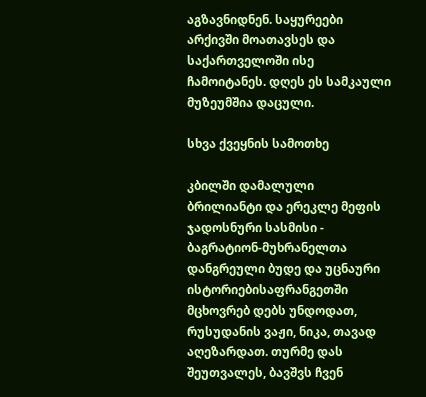აგზავნიდნენ. საყურეები არქივში მოათავსეს და საქართველოში ისე ჩამოიტანეს. დღეს ეს სამკაული მუზეუმშია დაცული.

სხვა ქვეყნის სამოთხე

კბილში დამალული ბრილიანტი და ერეკლე მეფის ჯადოსნური სასმისი -  ბაგრატიონ-მუხრანელთა დანგრეული ბუდე და უცნაური ისტორიებისაფრანგეთში მცხოვრებ დებს უნდოდათ, რუსუდანის ვაჟი, ნიკა, თავად აღეზარდათ. თურმე დას შეუთვალეს, ბავშვს ჩვენ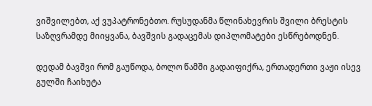ვიშვილებთ, აქ ვუპატრონებთო. რუსუდანმა წლინახევრის შვილი ბრესტის საზღვრამდე მიიყვანა, ბავშვის გადაცემას დიპლომატები ესწრებოდნენ.

დედამ ბავშვი რომ გაუწოდა, ბოლო წამში გადაიფიქრა, ერთადერთი ვაჟი ისევ გულში ჩაიხუტა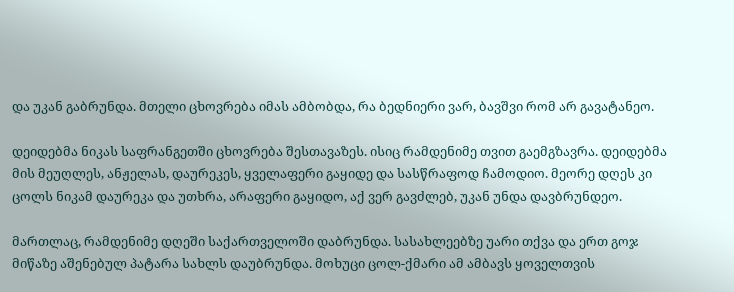და უკან გაბრუნდა. მთელი ცხოვრება იმას ამბობდა, რა ბედნიერი ვარ, ბავშვი რომ არ გავატანეო.

დეიდებმა ნიკას საფრანგეთში ცხოვრება შესთავაზეს. ისიც რამდენიმე თვით გაემგზავრა. დეიდებმა მის მეუღლეს, ანჟელას, დაურეკეს, ყველაფერი გაყიდე და სასწრაფოდ ჩამოდიო. მეორე დღეს კი ცოლს ნიკამ დაურეკა და უთხრა, არაფერი გაყიდო, აქ ვერ გავძლებ, უკან უნდა დავბრუნდეო.

მართლაც, რამდენიმე დღეში საქართველოში დაბრუნდა. სასახლეებზე უარი თქვა და ერთ გოჯ მიწაზე აშენებულ პატარა სახლს დაუბრუნდა. მოხუცი ცოლ-ქმარი ამ ამბავს ყოველთვის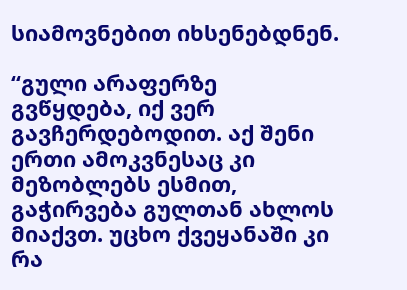სიამოვნებით იხსენებდნენ.

“გული არაფერზე გვწყდება, იქ ვერ გავჩერდებოდით. აქ შენი ერთი ამოკვნესაც კი მეზობლებს ესმით, გაჭირვება გულთან ახლოს მიაქვთ. უცხო ქვეყანაში კი რა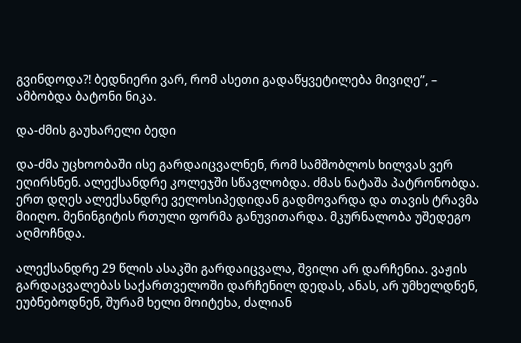გვინდოდა?! ბედნიერი ვარ, რომ ასეთი გადაწყვეტილება მივიღე”, – ამბობდა ბატონი ნიკა.

და-ძმის გაუხარელი ბედი

და-ძმა უცხოობაში ისე გარდაიცვალნენ, რომ სამშობლოს ხილვას ვერ ეღირსნენ. ალექსანდრე კოლეჯში სწავლობდა. ძმას ნატაშა პატრონობდა. ერთ დღეს ალექსანდრე ველოსიპედიდან გადმოვარდა და თავის ტრავმა მიიღო. მენინგიტის რთული ფორმა განუვითარდა. მკურნალობა უშედეგო აღმოჩნდა.

ალექსანდრე 29 წლის ასაკში გარდაიცვალა, შვილი არ დარჩენია. ვაჟის გარდაცვალებას საქართველოში დარჩენილ დედას, ანას, არ უმხელდნენ, ეუბნებოდნენ, შურამ ხელი მოიტეხა, ძალიან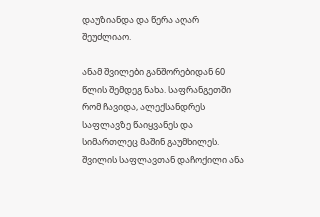დაუზიანდა და წერა აღარ შეუძლიაო.

ანამ შვილები განშორებიდან 60 წლის შემდეგ ნახა. საფრანგეთში რომ ჩავიდა, ალექსანდრეს საფლავზე წაიყვანეს და სიმართლეც მაშინ გაუმხილეს. შვილის საფლავთან დაჩოქილი ანა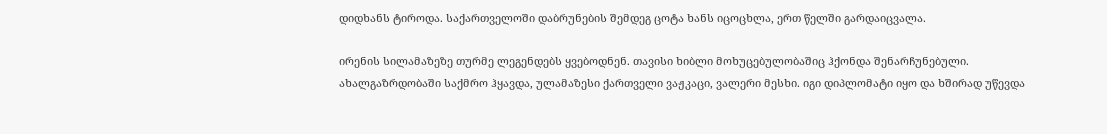დიდხანს ტიროდა. საქართველოში დაბრუნების შემდეგ ცოტა ხანს იცოცხლა, ერთ წელში გარდაიცვალა.

ირენის სილამაზეზე თურმე ლეგენდებს ყვებოდნენ. თავისი ხიბლი მოხუცებულობაშიც ჰქონდა შენარჩუნებული. ახალგაზრდობაში საქმრო ჰყავდა, ულამაზესი ქართველი ვაჟკაცი, ვალერი მესხი. იგი დიპლომატი იყო და ხშირად უწევდა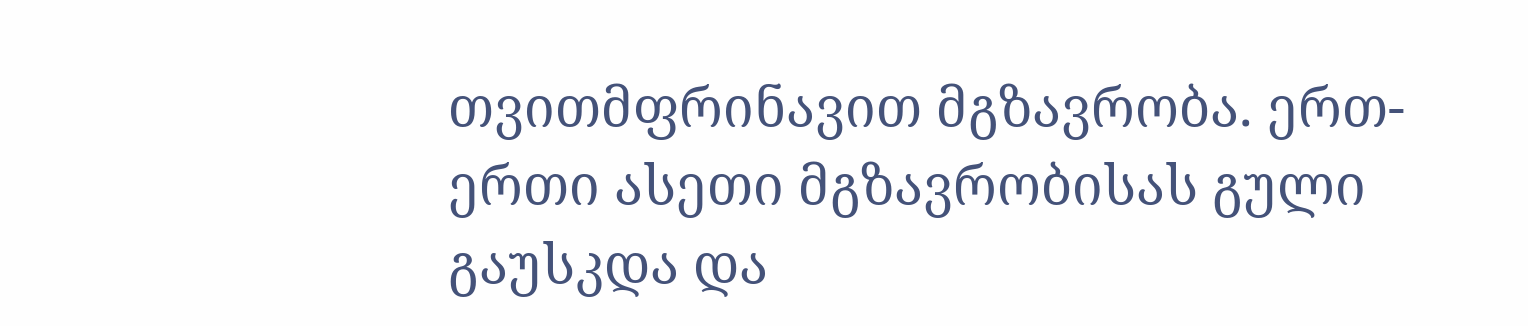თვითმფრინავით მგზავრობა. ერთ-ერთი ასეთი მგზავრობისას გული გაუსკდა და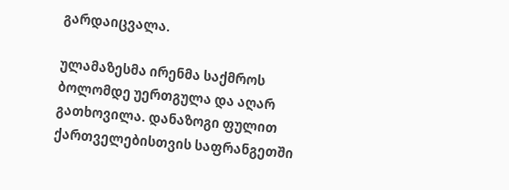გარდაიცვალა.

ულამაზესმა ირენმა საქმროს ბოლომდე უერთგულა და აღარ გათხოვილა. დანაზოგი ფულით ქართველებისთვის საფრანგეთში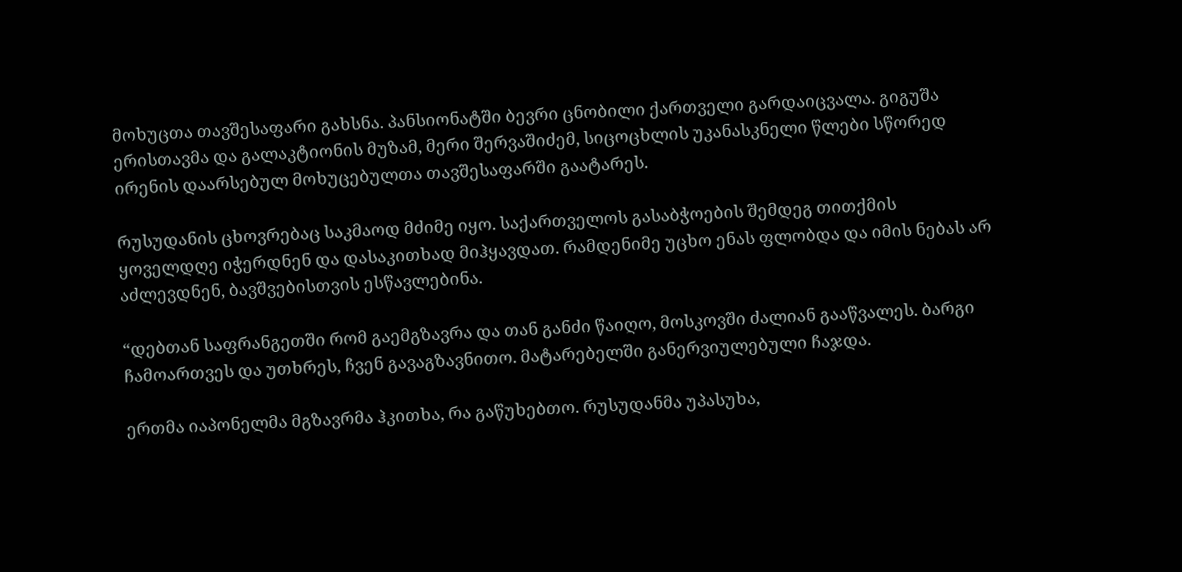მოხუცთა თავშესაფარი გახსნა. პანსიონატში ბევრი ცნობილი ქართველი გარდაიცვალა. გიგუშა ერისთავმა და გალაკტიონის მუზამ, მერი შერვაშიძემ, სიცოცხლის უკანასკნელი წლები სწორედ ირენის დაარსებულ მოხუცებულთა თავშესაფარში გაატარეს.

რუსუდანის ცხოვრებაც საკმაოდ მძიმე იყო. საქართველოს გასაბჭოების შემდეგ თითქმის ყოველდღე იჭერდნენ და დასაკითხად მიჰყავდათ. რამდენიმე უცხო ენას ფლობდა და იმის ნებას არ აძლევდნენ, ბავშვებისთვის ესწავლებინა.

“დებთან საფრანგეთში რომ გაემგზავრა და თან განძი წაიღო, მოსკოვში ძალიან გააწვალეს. ბარგი ჩამოართვეს და უთხრეს, ჩვენ გავაგზავნითო. მატარებელში განერვიულებული ჩაჯდა.

ერთმა იაპონელმა მგზავრმა ჰკითხა, რა გაწუხებთო. რუსუდანმა უპასუხა,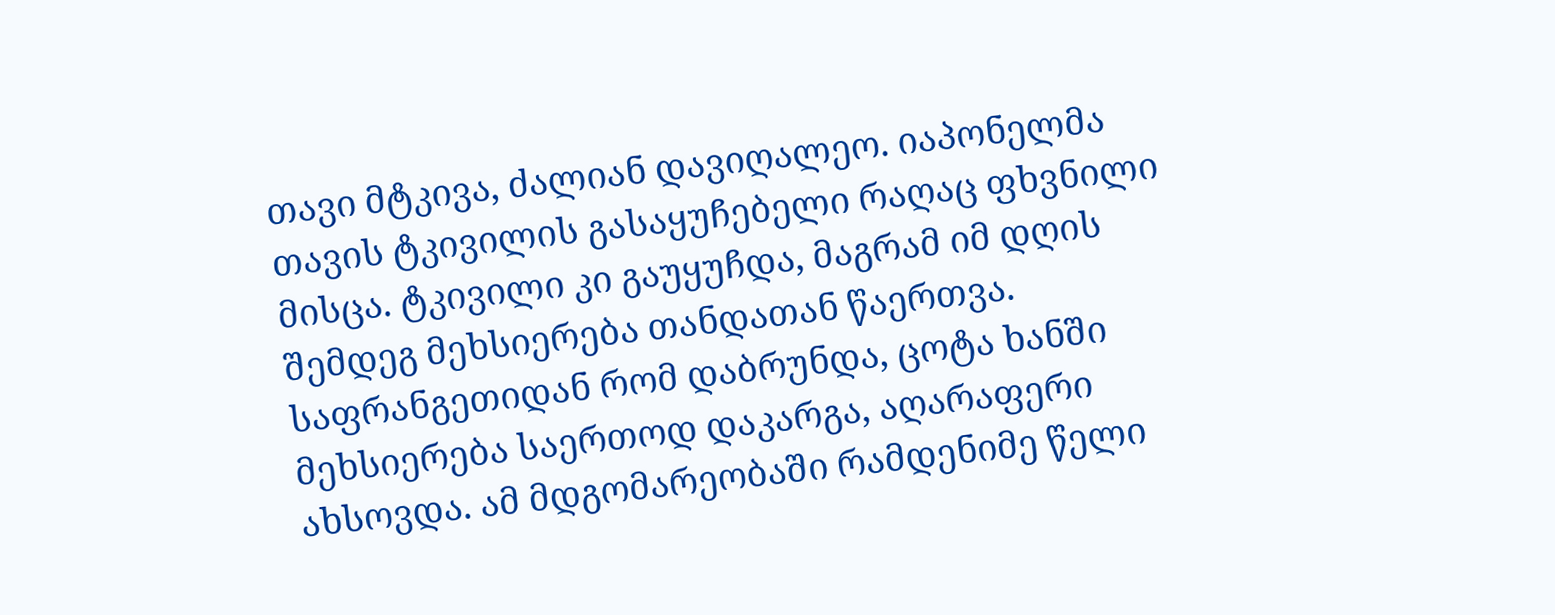თავი მტკივა, ძალიან დავიღალეო. იაპონელმა თავის ტკივილის გასაყუჩებელი რაღაც ფხვნილი მისცა. ტკივილი კი გაუყუჩდა, მაგრამ იმ დღის შემდეგ მეხსიერება თანდათან წაერთვა. საფრანგეთიდან რომ დაბრუნდა, ცოტა ხანში მეხსიერება საერთოდ დაკარგა, აღარაფერი ახსოვდა. ამ მდგომარეობაში რამდენიმე წელი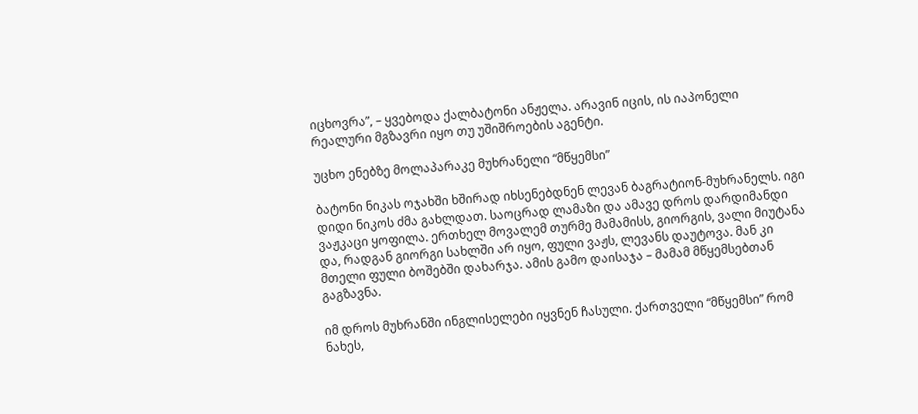იცხოვრა”, – ყვებოდა ქალბატონი ანჟელა. არავინ იცის, ის იაპონელი რეალური მგზავრი იყო თუ უშიშროების აგენტი.

უცხო ენებზე მოლაპარაკე მუხრანელი “მწყემსი”

ბატონი ნიკას ოჯახში ხშირად იხსენებდნენ ლევან ბაგრატიონ-მუხრანელს. იგი დიდი ნიკოს ძმა გახლდათ. საოცრად ლამაზი და ამავე დროს დარდიმანდი ვაჟკაცი ყოფილა. ერთხელ მოვალემ თურმე მამამისს, გიორგის, ვალი მიუტანა და, რადგან გიორგი სახლში არ იყო, ფული ვაჟს, ლევანს დაუტოვა. მან კი მთელი ფული ბოშებში დახარჯა. ამის გამო დაისაჯა – მამამ მწყემსებთან გაგზავნა.

იმ დროს მუხრანში ინგლისელები იყვნენ ჩასული. ქართველი “მწყემსი” რომ ნახეს,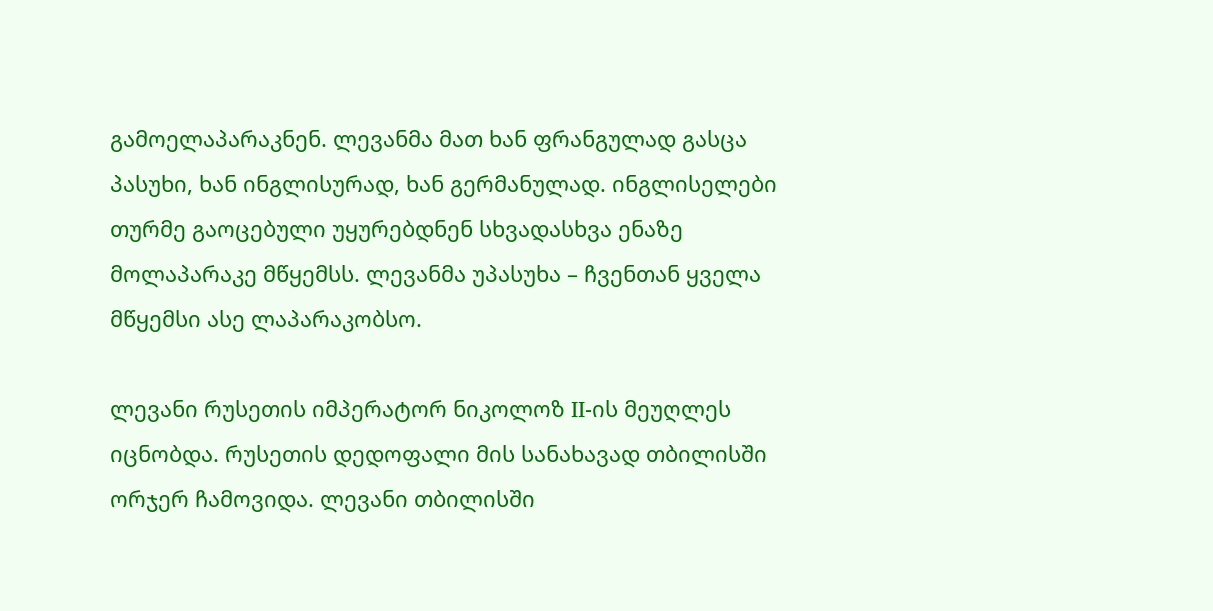გამოელაპარაკნენ. ლევანმა მათ ხან ფრანგულად გასცა პასუხი, ხან ინგლისურად, ხან გერმანულად. ინგლისელები თურმე გაოცებული უყურებდნენ სხვადასხვა ენაზე მოლაპარაკე მწყემსს. ლევანმა უპასუხა – ჩვენთან ყველა მწყემსი ასე ლაპარაკობსო.

ლევანი რუსეთის იმპერატორ ნიკოლოზ II-ის მეუღლეს იცნობდა. რუსეთის დედოფალი მის სანახავად თბილისში ორჯერ ჩამოვიდა. ლევანი თბილისში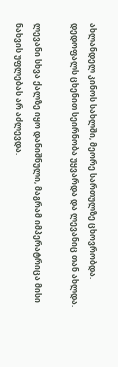ახლანდელ კინოს სახლში, მეორე სართულზე ცხოვრობდა. დედოფალს ცხენით სეირნობა უყვარდა და ლევანიც თან ახლდა.

ლევანი სხვა ქალზე იყო დანიშნული, მაგრამ იმპერატრიცა მისი ნახვის უფლებას არ აძლევდა.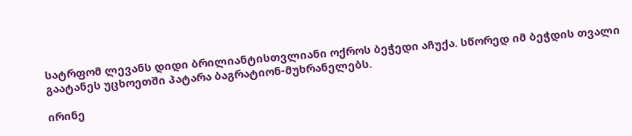სატრფომ ლევანს დიდი ბრილიანტისთვლიანი ოქროს ბეჭედი აჩუქა. სწორედ იმ ბეჭდის თვალი გაატანეს უცხოეთში პატარა ბაგრატიონ-მუხრანელებს.

ირინე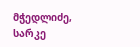მჭედლიძე, სარკე